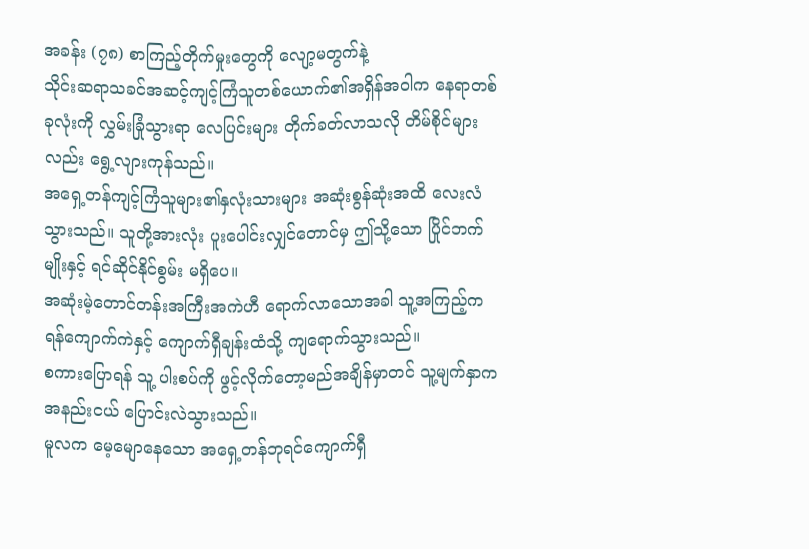အခန်း (၇၈) စာကြည့်တိုက်မှုးတွေကို လျော့မတွက်နဲ့
သိုင်းဆရာသခင်အဆင့်ကျင့်ကြံသူတစ်ယောက်၏အရှိန်အဝါက နေရာတစ်ခုလုံးကို လွှမ်းခြုံသွားရာ လေပြင်းများ တိုက်ခတ်လာသလို တိမ်စိုင်များလည်း ရွေ့လျားကုန်သည်။
အရှေ့တန်ကျင့်ကြံသူများ၏နှလုံးသားများ အဆုံးစွန်ဆုံးအထိ လေးလံသွားသည်။ သူတို့အားလုံး ပူးပေါင်းလျှင်တောင်မှ ဤသို့သော ပြိုင်ဘက်မျိုးနှင့် ရင်ဆိုင်နိုင်စွမ်း မရှိပေ။
အဆုံးမဲ့တောင်တန်းအကြီးအကဲဟီ ရောက်လာသောအခါ သူ့အကြည့်က ရန်ကျောက်ကဲနှင့် ကျောက်ရှီချန်းထံသို့ ကျရောက်သွားသည်။
စကားပြောရန် သူ့ ပါးစပ်ကို ဖွင့်လိုက်တော့မည်အချိန်မှာတင် သူ့မျက်နှာက အနည်းငယ် ပြောင်းလဲသွားသည်။
မူလက မေ့မျောနေသော အရှေ့တန်ဘုရင်ကျောက်ရှီ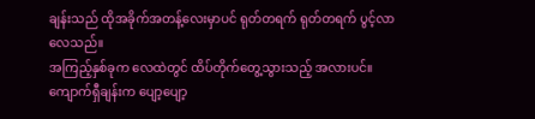ချန်းသည် ထိုအခိုက်အတန့်လေးမှာပင် ရုတ်တရက် ရုတ်တရက် ပွင့်လာလေသည်။
အကြည့်နှစ်ခုက လေထဲတွင် ထိပ်တိုက်တွေ့သွားသည့် အလားပင်။
ကျောက်ရှီချန်းက ပျော့ပျော့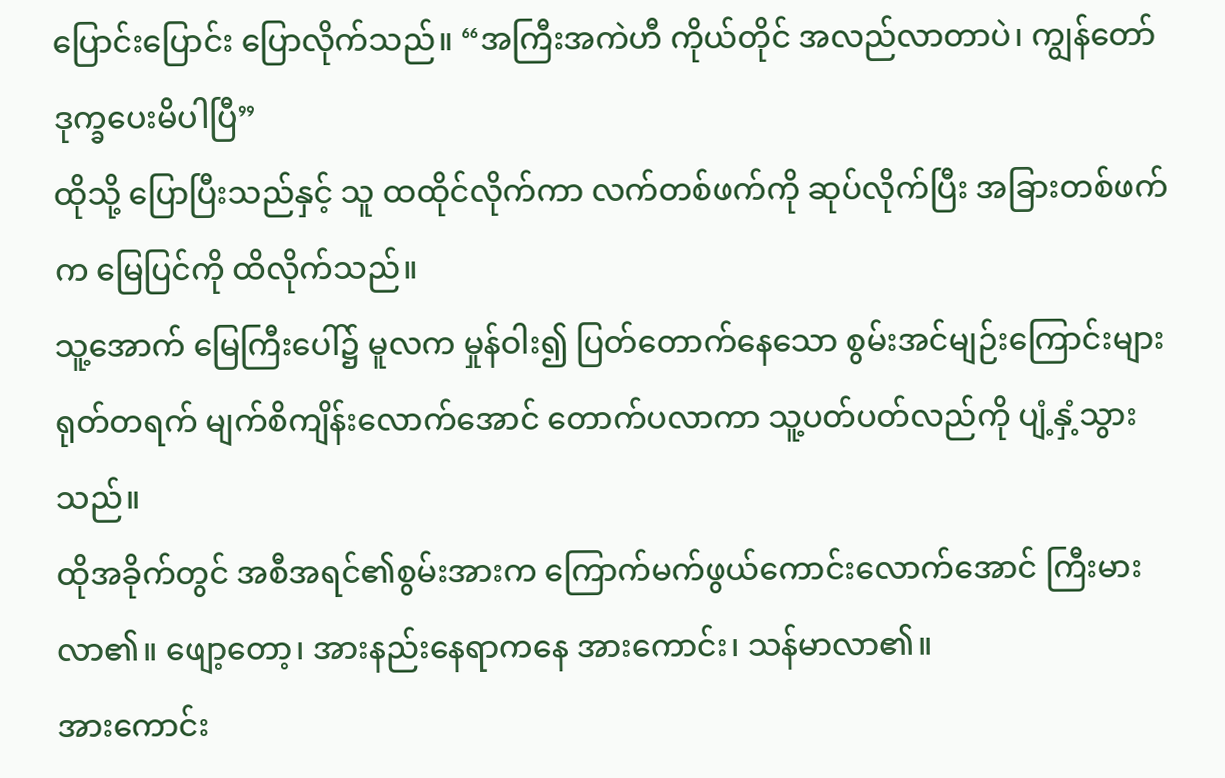ပြောင်းပြောင်း ပြောလိုက်သည်။ “အကြီးအကဲဟီ ကိုယ်တိုင် အလည်လာတာပဲ၊ ကျွန်တော် ဒုက္ခပေးမိပါပြီ”
ထိုသို့ ပြောပြီးသည်နှင့် သူ ထထိုင်လိုက်ကာ လက်တစ်ဖက်ကို ဆုပ်လိုက်ပြီး အခြားတစ်ဖက်က မြေပြင်ကို ထိလိုက်သည်။
သူ့အောက် မြေကြီးပေါ်၌ မူလက မှုန်ဝါး၍ ပြတ်တောက်နေသော စွမ်းအင်မျဉ်းကြောင်းများ ရုတ်တရက် မျက်စိကျိန်းလောက်အောင် တောက်ပလာကာ သူ့ပတ်ပတ်လည်ကို ပျံ့နှံ့သွားသည်။
ထိုအခိုက်တွင် အစီအရင်၏စွမ်းအားက ကြောက်မက်ဖွယ်ကောင်းလောက်အောင် ကြီးမားလာ၏။ ဖျော့တော့၊ အားနည်းနေရာကနေ အားကောင်း၊ သန်မာလာ၏။
အားကောင်း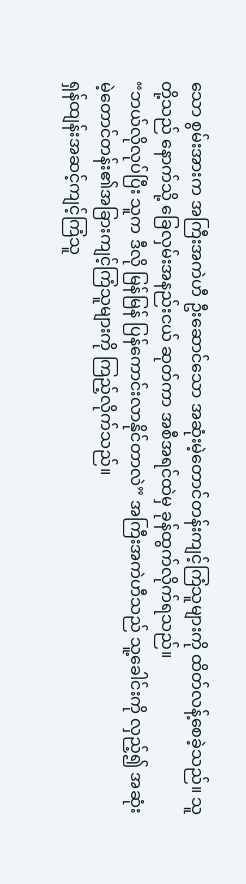သော စွမ်းအားက အကြီးအကဲဟီ ဦးဆောင်သော အဆုံးမဲ့တောင်တန်းကျင့်ကြံသူများကို ထိတ်လန့်စေခဲ့သည်။ သူတို့သည် နောက်သို့ ခြေလှမ်းအနည်းငယ် ဆုတ်ကာ အစီအရင်ထဲမှ ခုန်ထွက်လိုက်ရသည်။
“ဘယ်လိုလုပ်ပြီး သူက ဒီလို မြန်မြန် ပြန်ကောင်းလာနိုင်တာလဲ” အကြီးအကဲဟီသည် သူ့ခေါင်းကို လှည့်၍ အဆုံးမဲ့တောင်တန်း၏အခြားကျင့်ကြံသူများကို ကြည့်လိုက်သည်။
ရှန်ထျန်းအဆင့်ကျင့်ကြံသူ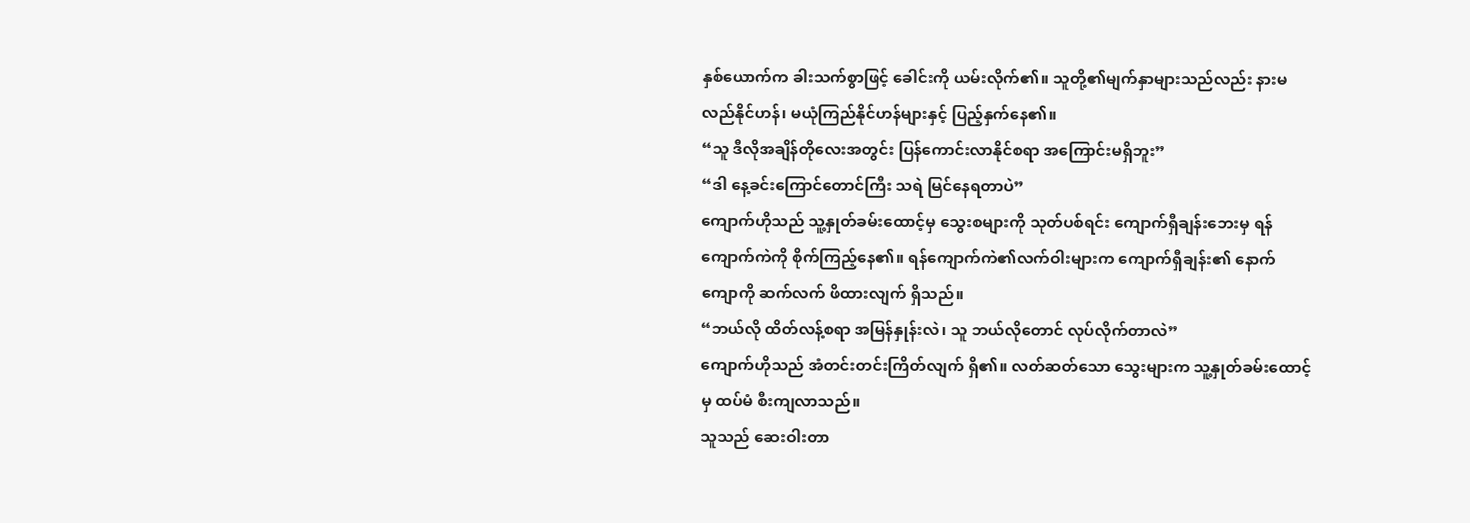နှစ်ယောက်က ခါးသက်စွာဖြင့် ခေါင်းကို ယမ်းလိုက်၏။ သူတို့၏မျက်နှာများသည်လည်း နားမလည်နိုင်ဟန်၊ မယုံကြည်နိုင်ဟန်များနှင့် ပြည့်နှက်နေ၏။
“သူ ဒီလိုအချိန်တိုလေးအတွင်း ပြန်ကောင်းလာနိုင်စရာ အကြောင်းမရှိဘူး”
“ဒါ နေ့ခင်းကြောင်တောင်ကြီး သရဲ မြင်နေရတာပဲ”
ကျောက်ဟိုသည် သူ့နှုတ်ခမ်းထောင့်မှ သွေးစများကို သုတ်ပစ်ရင်း ကျောက်ရှီချန်းဘေးမှ ရန်ကျောက်ကဲကို စိုက်ကြည့်နေ၏။ ရန်ကျောက်ကဲ၏လက်ဝါးများက ကျောက်ရှီချန်း၏ နောက်ကျောကို ဆက်လက် ဖိထားလျက် ရှိသည်။
“ဘယ်လို ထိတ်လန့်စရာ အမြန်နှုန်းလဲ၊ သူ ဘယ်လိုတောင် လုပ်လိုက်တာလဲ”
ကျောက်ဟိုသည် အံတင်းတင်းကြိတ်လျက် ရှိ၏။ လတ်ဆတ်သော သွေးများက သူ့နှုတ်ခမ်းထောင့်မှ ထပ်မံ စီးကျလာသည်။
သူသည် ဆေးဝါးတာ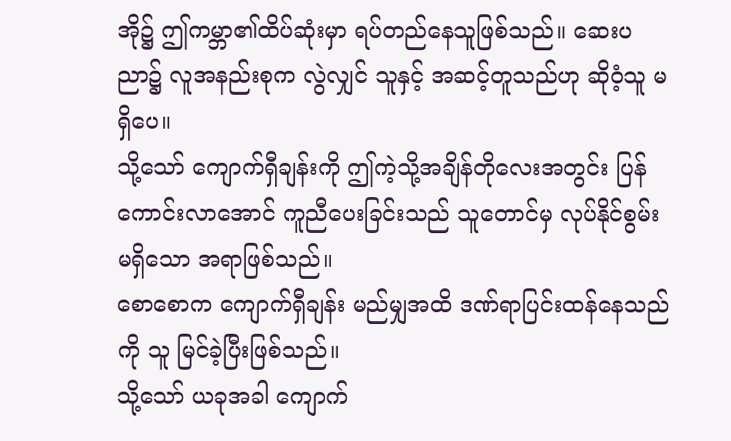အို၌ ဤကမ္ဘာ၏ထိပ်ဆုံးမှာ ရပ်တည်နေသူဖြစ်သည်။ ဆေးပညာ၌ လူအနည်းစုက လွဲလျှင် သူနှင့် အဆင့်တူသည်ဟု ဆိုဝံ့သူ မရှိပေ။
သို့သော် ကျောက်ရှီချန်းကို ဤကဲ့သို့အချိန်တိုလေးအတွင်း ပြန်ကောင်းလာအောင် ကူညီပေးခြင်းသည် သူတောင်မှ လုပ်နိုင်စွမ်းမရှိသော အရာဖြစ်သည်။
စောစောက ကျောက်ရှီချန်း မည်မျှအထိ ဒဏ်ရာပြင်းထန်နေသည်ကို သူ မြင်ခဲ့ပြီးဖြစ်သည်။
သို့သော် ယခုအခါ ကျောက်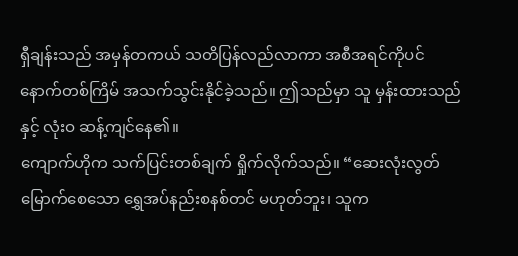ရှီချန်းသည် အမှန်တကယ် သတိပြန်လည်လာကာ အစီအရင်ကိုပင် နောက်တစ်ကြိမ် အသက်သွင်းနိုင်ခဲ့သည်။ ဤသည်မှာ သူ မှန်းထားသည်နှင့် လုံးဝ ဆန့်ကျင်နေ၏။
ကျောက်ဟိုက သက်ပြင်းတစ်ချက် ရှိုက်လိုက်သည်။ “ဆေးလုံးလွတ်မြောက်စေသော ရွှေအပ်နည်းစနစ်တင် မဟုတ်ဘူး၊ သူက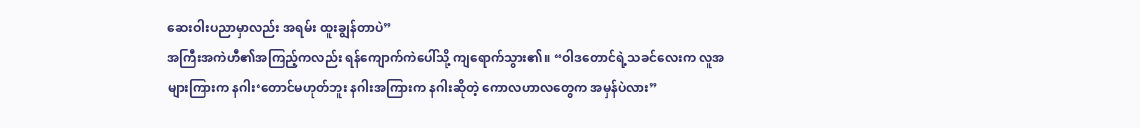ဆေးဝါးပညာမှာလည်း အရမ်း ထူးချွန်တာပဲ”
အကြီးအကဲဟီ၏အကြည့်ကလည်း ရန်ကျောက်ကဲပေါ်သို့ ကျရောက်သွား၏။ “ဝါဒတောင်ရဲ့သခင်လေးက လူအများကြားက နဂါး‘တောင်မဟုတ်ဘူး နဂါးအကြားက နဂါးဆိုတဲ့ ကောလဟာလတွေက အမှန်ပဲလား”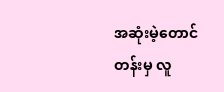အဆုံးမဲ့တောင်တန်းမှ လူ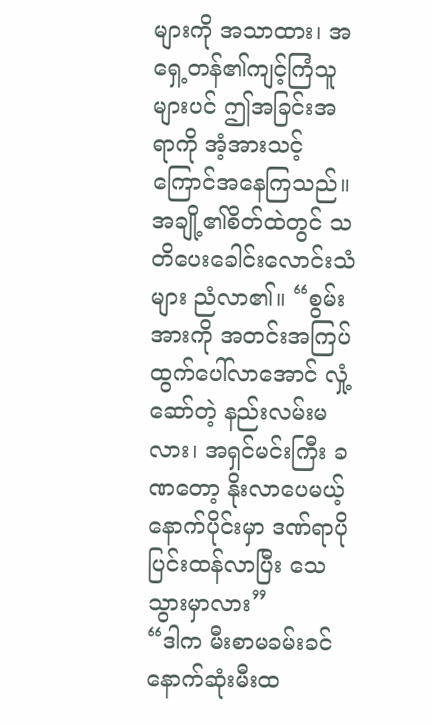များကို အသာထား၊ အရှေ့တန်၏ကျင့်ကြံသူများပင် ဤအခြင်းအရာကို အံ့အားသင့် ကြောင်အနေကြသည်။
အချို့၏စိတ်ထဲတွင် သတိပေးခေါင်းလောင်းသံများ ညံလာ၏။ “စွမ်းအားကို အတင်းအကြပ် ထွက်ပေါ်လာအောင် လှုံ့ဆော်တဲ့ နည်းလမ်းမလား၊ အရှင်မင်းကြီး ခဏတော့ နိုးလာပေမယ့် နောက်ပိုင်းမှာ ဒဏ်ရာပိုပြင်းထန်လာပြီး သေသွားမှာလား”
“ဒါက မီးစာမခမ်းခင် နောက်ဆုံးမီးထ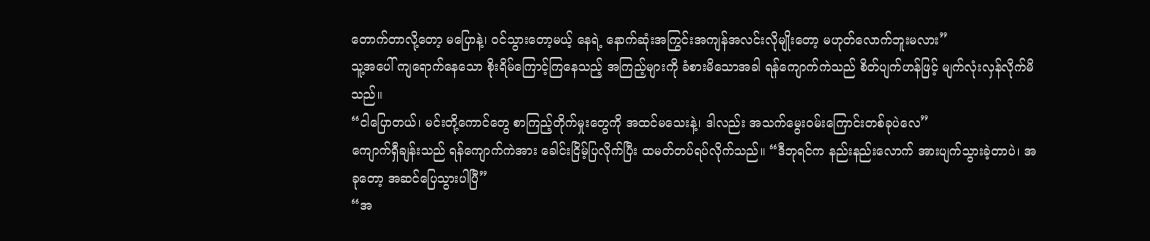တောက်တာလို့တော့ မပြောနဲ့၊ ဝင်သွားတော့မယ့် နေရဲ့ နောက်ဆုံးအကြွင်းအကျန်အလင်းလိုမျိုးတော့ မဟုတ်လောက်ဘူးမလား”
သူ့အပေါ် ကျရောက်နေသော စိုးရိမ်ကြောင့်ကြနေသည့် အကြည့်များကို ခံစားမိသောအခါ ရန်ကျောက်ကဲသည် စိတ်ပျက်ဟန်ဖြင့် မျက်လုံးလှန်လိုက်မိသည်။
“ငါပြောတယ်၊ မင်းတို့ကောင်တွေ စာကြည့်တိုက်မှုးတွေကို အထင်မသေးနဲ့၊ ဒါလည်း အသက်မွေးဝမ်းကြောင်းတစ်ခုပဲလေ”
ကျောက်ရှီချန်းသည် ရန်ကျောက်ကဲအား ခေါင်းငြိမ့်ပြလိုက်ပြီး ထမတ်တပ်ရပ်လိုက်သည်။ “ဒီဘုရင်က နည်းနည်းလောက် အားပျက်သွားခဲ့တာပဲ၊ အခုတော့ အဆင်ပြေသွားပါပြီ”
“အ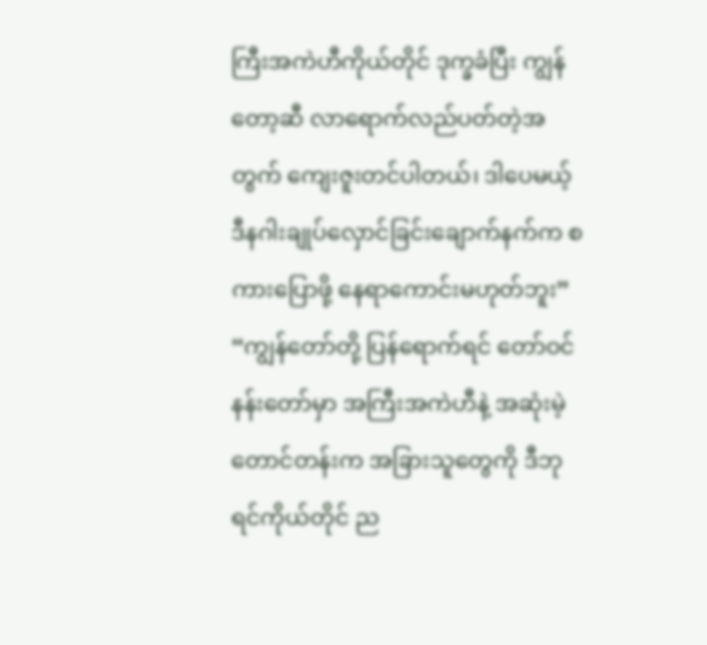ကြီးအကဲဟီကိုယ်တိုင် ဒုက္ခခံပြီး ကျွန်တော့ဆီ လာရောက်လည်ပတ်တဲ့အတွက် ကျေးဇူးတင်ပါတယ်၊ ဒါပေမယ့် ဒီနဂါးချုပ်လှောင်ခြင်းချောက်နက်က စကားပြောဖို့ နေရာကောင်းမဟုတ်ဘူး”
“ကျွန်တော်တို့ ပြန်ရောက်ရင် တော်ဝင်နန်းတော်မှာ အကြီးအကဲဟီနဲ့ အဆုံးမဲ့တောင်တန်းက အခြားသူတွေကို ဒီဘုရင်ကိုယ်တိုင် ည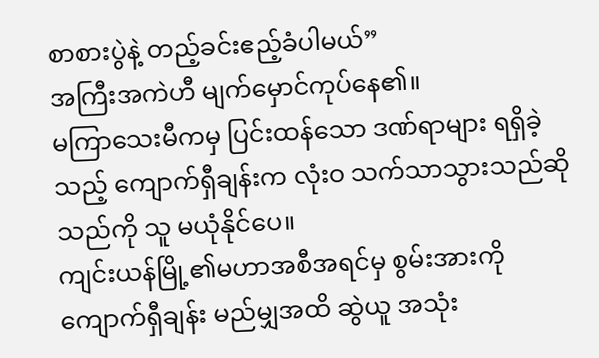စာစားပွဲနဲ့ တည့်ခင်းဧည့်ခံပါမယ်”
အကြီးအကဲဟီ မျက်မှောင်ကုပ်နေ၏။
မကြာသေးမီကမှ ပြင်းထန်သော ဒဏ်ရာများ ရရှိခဲ့သည့် ကျောက်ရှီချန်းက လုံးဝ သက်သာသွားသည်ဆိုသည်ကို သူ မယုံနိုင်ပေ။
ကျင်းယန်မြို့၏မဟာအစီအရင်မှ စွမ်းအားကို ကျောက်ရှီချန်း မည်မျှအထိ ဆွဲယူ အသုံး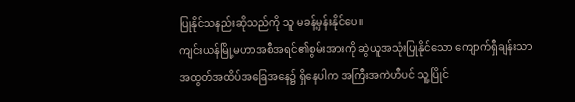ပြုနိုင်သနည်းဆိုသည်ကို သူ မခန့်မှန်းနိုင်ပေ။
ကျင်းယန်မြို့မဟာအစီအရင်၏စွမ်းအားကို ဆွဲယူအသုံးပြုနိုင်သော ကျောက်ရှီချန်းသာ အထွတ်အထိပ်အခြေအနေ၌ ရှိနေပါက အကြီးအကဲဟီပင် သူ့ပြိုင်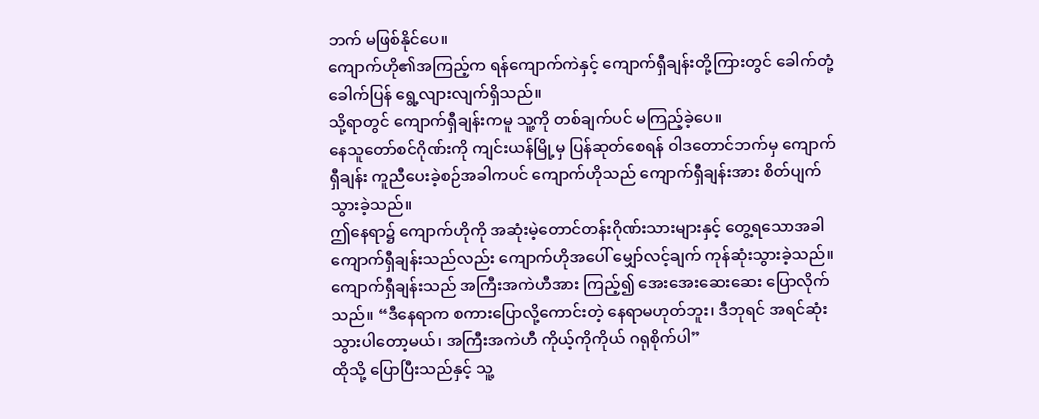ဘက် မဖြစ်နိုင်ပေ။
ကျောက်ဟို၏အကြည့်က ရန်ကျောက်ကဲနှင့် ကျောက်ရှီချန်းတို့ကြားတွင် ခေါက်တုံ့ခေါက်ပြန် ရွေ့လျားလျက်ရှိသည်။
သို့ရာတွင် ကျောက်ရှီချန်းကမူ သူ့ကို တစ်ချက်ပင် မကြည့်ခဲ့ပေ။
နေသူတော်စင်ဂိုဏ်းကို ကျင်းယန်မြို့မှ ပြန်ဆုတ်စေရန် ဝါဒတောင်ဘက်မှ ကျောက်ရှီချန်း ကူညီပေးခဲ့စဉ်အခါကပင် ကျောက်ဟိုသည် ကျောက်ရှီချန်းအား စိတ်ပျက်သွားခဲ့သည်။
ဤနေရာ၌ ကျောက်ဟိုကို အဆုံးမဲ့တောင်တန်းဂိုဏ်းသားများနှင့် တွေ့ရသောအခါ ကျောက်ရှီချန်းသည်လည်း ကျောက်ဟိုအပေါ် မျှော်လင့်ချက် ကုန်ဆုံးသွားခဲ့သည်။
ကျောက်ရှီချန်းသည် အကြီးအကဲဟီအား ကြည့်၍ အေးအေးဆေးဆေး ပြောလိုက်သည်။ “ဒီနေရာက စကားပြောလို့ကောင်းတဲ့ နေရာမဟုတ်ဘူး၊ ဒီဘုရင် အရင်ဆုံး သွားပါတော့မယ်၊ အကြီးအကဲဟီ ကိုယ့်ကိုကိုယ် ဂရုစိုက်ပါ”
ထိုသို့ ပြောပြီးသည်နှင့် သူ့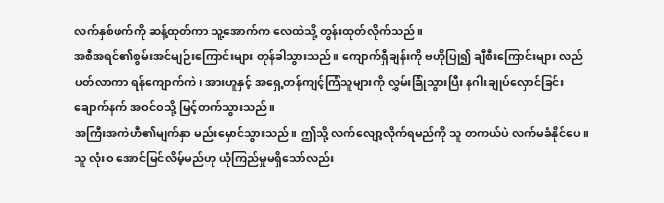လက်နှစ်ဖက်ကို ဆန့်ထုတ်ကာ သူ့အောက်က လေထဲသို့ တွန်းထုတ်လိုက်သည်။
အစီအရင်၏စွမ်းအင်မျဉ်းကြောင်းများ တုန်ခါသွားသည်။ ကျောက်ရှီချန်းကို ဗဟိုပြု၍ ချီစီးကြောင်းများ လည်ပတ်လာကာ ရန်ကျောက်ကဲ၊ အားဟူနှင့် အရှေ့တန်ကျင့်ကြံသူများကို လွှမ်းခြုံသွားပြီး နဂါးချုပ်လှောင်ခြင်းချောက်နက် အဝင်ဝသို့ မြင့်တက်သွားသည်။
အကြီးအကဲဟီ၏မျက်နှာ မည်းမှောင်သွားသည်။ ဤသို့ လက်လျော့လိုက်ရမည်ကို သူ တကယ်ပဲ လက်မခံနိုင်ပေ။
သူ လုံးဝ အောင်မြင်လိမ့်မည်ဟု ယုံကြည်မှုမရှိသော်လည်း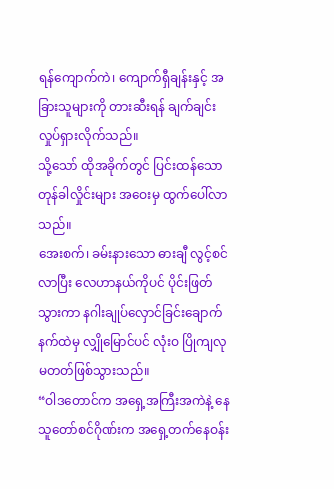ရန်ကျောက်ကဲ၊ ကျောက်ရှီချန်းနှင့် အခြားသူများကို တားဆီးရန် ချက်ချင်း လှုပ်ရှားလိုက်သည်။
သို့သော် ထိုအခိုက်တွင် ပြင်းထန်သော တုန်ခါလှိုင်းများ အဝေးမှ ထွက်ပေါ်လာသည်။
အေးစက်၊ ခမ်းနားသော ဓားချီ လွင့်စင်လာပြီး လေဟာနယ်ကိုပင် ပိုင်းဖြတ်သွားကာ နဂါးချုပ်လှောင်ခြင်းချောက်နက်ထဲမှ လျှိုမြောင်ပင် လုံးဝ ပြိုကျလုမတတ်ဖြစ်သွားသည်။
“ဝါဒတောင်က အရှေ့အကြီးအကဲနဲ့ နေသူတော်စင်ဂိုဏ်းက အရှေ့တက်နေဝန်း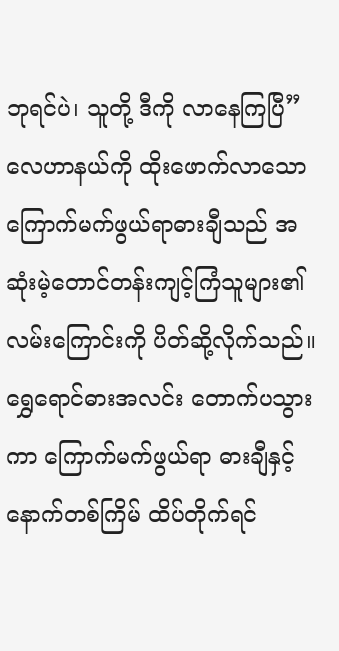ဘုရင်ပဲ၊ သူတို့ ဒီကို လာနေကြပြီ”
လေဟာနယ်ကို ထိုးဖောက်လာသော ကြောက်မက်ဖွယ်ရာဓားချီသည် အဆုံးမဲ့တောင်တန်းကျင့်ကြံသူများ၏ လမ်းကြောင်းကို ပိတ်ဆို့လိုက်သည်။
ရွှေရောင်ဓားအလင်း တောက်ပသွားကာ ကြောက်မက်ဖွယ်ရာ ဓားချီနှင့် နောက်တစ်ကြိမ် ထိပ်တိုက်ရင်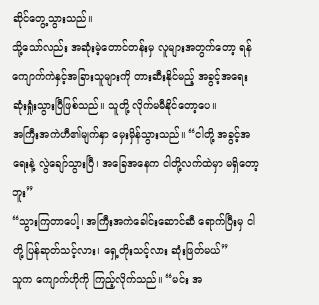ဆိုင်တွေ့သွားသည်။
သို့သော်လည်း အဆုံးမဲ့တောင်တန်းမှ လူများအတွက်တော့ ရန်ကျောက်ကဲနှင့်အခြားသူများကို တားဆီးနိုင်မည့် အခွင့်အရေး ဆုံးရှုံးသွားပြီဖြစ်သည်။ သူတို့ လိုက်မမီနိုင်တော့ပေ။
အကြီးအကဲဟီ၏မျက်နှာ မှေးမှိန်သွားသည်။ “ငါတို့ အခွင့်အရေးနဲ့ လွဲချော်သွားပြီ၊ အခြေအနေက ငါတို့လက်ထဲမှာ မရှိတော့ဘူး”
“သွားကြတာပေါ့၊ အကြီးအကဲခေါင်းဆောင်ဆီ ရောက်ပြီးမှ ငါတို့ ပြန်ဆုတ်သင့်လား၊ ရှေ့တိုးသင့်လား ဆုံးဖြတ်မယ်”
သူက ကျောက်ဟိုကို ကြည့်လိုက်သည်။ “မင်း အ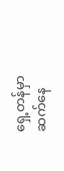ရှေ့တန်မှာ ဆက်နေ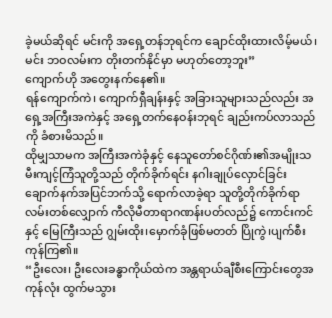ခဲ့မယ်ဆိုရင် မင်းကို အရှေ့တန်ဘုရင်က ချောင်ထိုးထားလိမ့်မယ်၊ မင်း ဘဝလမ်းက တိုးတက်နိုင်မှာ မဟုတ်တော့ဘူး”
ကျောက်ဟို အတွေးနက်နေ၏။
ရန်ကျောက်ကဲ၊ ကျောက်ရှီချန်းနှင့် အခြားသူများသည်လည်း အရှေ့အကြီးအကဲနှင့် အရှေ့တက်နေဝန်းဘုရင် ချည်းကပ်လာသည်ကို ခံစားမိသည်။
ထိုမျှသာမက အကြီးအကဲခုံနှင့် နေသူတော်စင်ဂိုဏ်း၏အမျိုးသမီးကျင့်ကြံသူတို့သည် တိုက်ခိုက်ရင်း နဂါးချုပ်လှောင်ခြင်းချောက်နက်အပြင်ဘက်သို့ ရောက်လာခဲ့ရာ သူတို့တိုက်ခိုက်ရာ လမ်းတစ်လျှောက် ကီလိုမီတာရာဂဏန်းပတ်လည်၌ ကောင်းကင်နှင့် မြေကြီးသည် ဂျွမ်းထိုး၊မှောက်ခုံဖြစ်မတတ် ပြိုကွဲ၊ပျက်စီးကုန်ကြ၏။
“ဦးလေး၊ ဦးလေးခန္ဓာကိုယ်ထဲက အန္တရာယ်ချီစီးကြောင်းတွေအကုန်လုံး ထွက်မသွား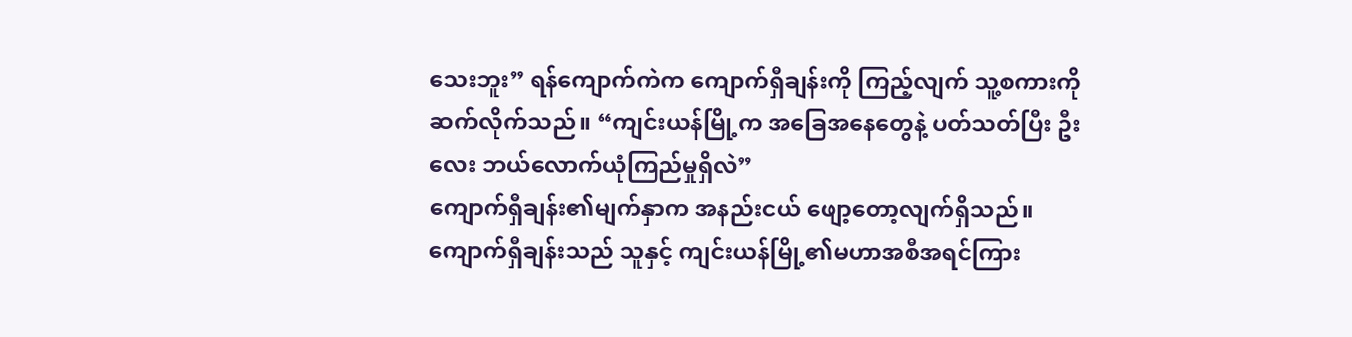သေးဘူး” ရန်ကျောက်ကဲက ကျောက်ရှီချန်းကို ကြည့်လျက် သူ့စကားကို ဆက်လိုက်သည်။ “ကျင်းယန်မြို့က အခြေအနေတွေနဲ့ ပတ်သတ်ပြီး ဦးလေး ဘယ်လောက်ယုံကြည်မှုရှိလဲ”
ကျောက်ရှီချန်း၏မျက်နှာက အနည်းငယ် ဖျော့တော့လျက်ရှိသည်။ ကျောက်ရှီချန်းသည် သူနှင့် ကျင်းယန်မြို့၏မဟာအစီအရင်ကြား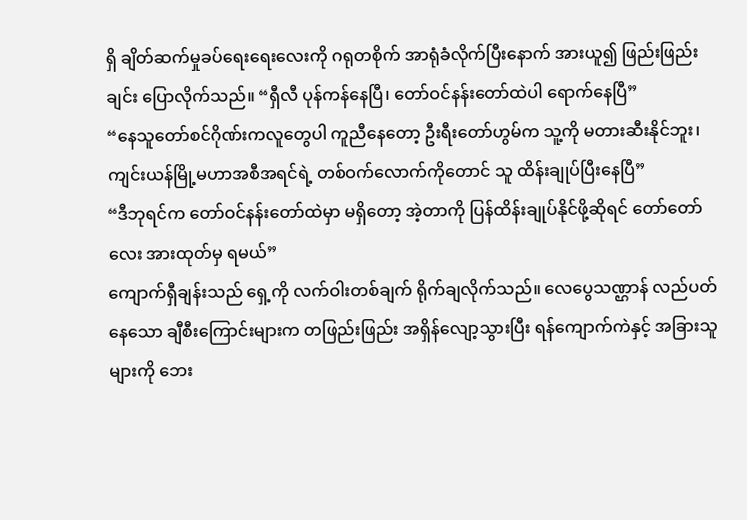ရှိ ချိတ်ဆက်မှုခပ်ရေးရေးလေးကို ဂရုတစိုက် အာရုံခံလိုက်ပြီးနောက် အားယူ၍ ဖြည်းဖြည်းချင်း ပြောလိုက်သည်။ “ရှီလီ ပုန်ကန်နေပြီ၊ တော်ဝင်နန်းတော်ထဲပါ ရောက်နေပြီ”
“နေသူတော်စင်ဂိုဏ်းကလူတွေပါ ကူညီနေတော့ ဦးရီးတော်ဟွမ်က သူ့ကို မတားဆီးနိုင်ဘူး၊ ကျင်းယန်မြို့မဟာအစီအရင်ရဲ့ တစ်ဝက်လောက်ကိုတောင် သူ ထိန်းချုပ်ပြီးနေပြီ”
“ဒီဘုရင်က တော်ဝင်နန်းတော်ထဲမှာ မရှိတော့ အဲ့တာကို ပြန်ထိန်းချုပ်နိုင်ဖို့ဆိုရင် တော်တော်လေး အားထုတ်မှ ရမယ်”
ကျောက်ရှီချန်းသည် ရှေ့ကို လက်ဝါးတစ်ချက် ရိုက်ချလိုက်သည်။ လေပွေသဏ္ဌာန် လည်ပတ်နေသော ချီစီးကြောင်းများက တဖြည်းဖြည်း အရှိန်လျော့သွားပြီး ရန်ကျောက်ကဲနှင့် အခြားသူများကို ဘေး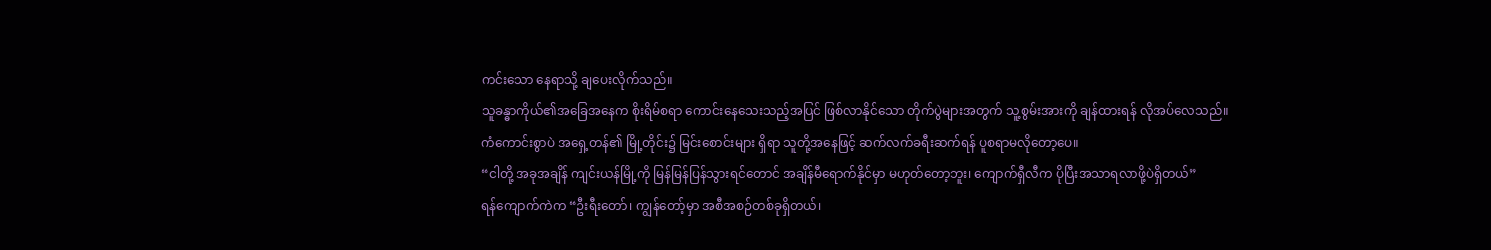ကင်းသော နေရာသို့ ချပေးလိုက်သည်။
သူခန္ဓာကိုယ်၏အခြေအနေက စိုးရိမ်စရာ ကောင်းနေသေးသည့်အပြင် ဖြစ်လာနိုင်သော တိုက်ပွဲများအတွက် သူ့စွမ်းအားကို ချန်ထားရန် လိုအပ်လေသည်။
ကံကောင်းစွာပဲ အရှေ့တန်၏ မြို့တိုင်း၌ မြင်းစောင်းများ ရှိရာ သူတို့အနေဖြင့် ဆက်လက်ခရီးဆက်ရန် ပူစရာမလိုတော့ပေ။
“ငါတို့ အခုအချိန် ကျင်းယန်မြို့ကို မြန်မြန်ပြန်သွားရင်တောင် အချိန်မီရောက်နိုင်မှာ မဟုတ်တော့ဘူး၊ ကျောက်ရှီလီက ပိုပြီးအသာရလာဖို့ပဲရှိတယ်”
ရန်ကျောက်ကဲက “ဦးရီးတော်၊ ကျွန်တော့်မှာ အစီအစဉ်တစ်ခုရှိတယ်၊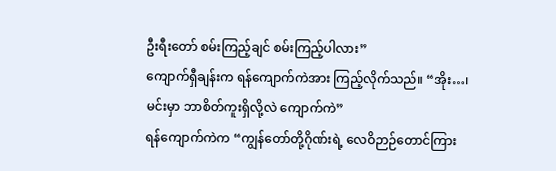ဦးရီးတော် စမ်းကြည့်ချင် စမ်းကြည့်ပါလား”
ကျောက်ရှီချန်းက ရန်ကျောက်ကဲအား ကြည့်လိုက်သည်။ “အိုး…၊ မင်းမှာ ဘာစိတ်ကူးရှိလို့လဲ ကျောက်ကဲ”
ရန်ကျောက်ကဲက “ကျွန်တော်တို့ဂိုဏ်းရဲ့ လေဝိဉာဉ်တောင်ကြား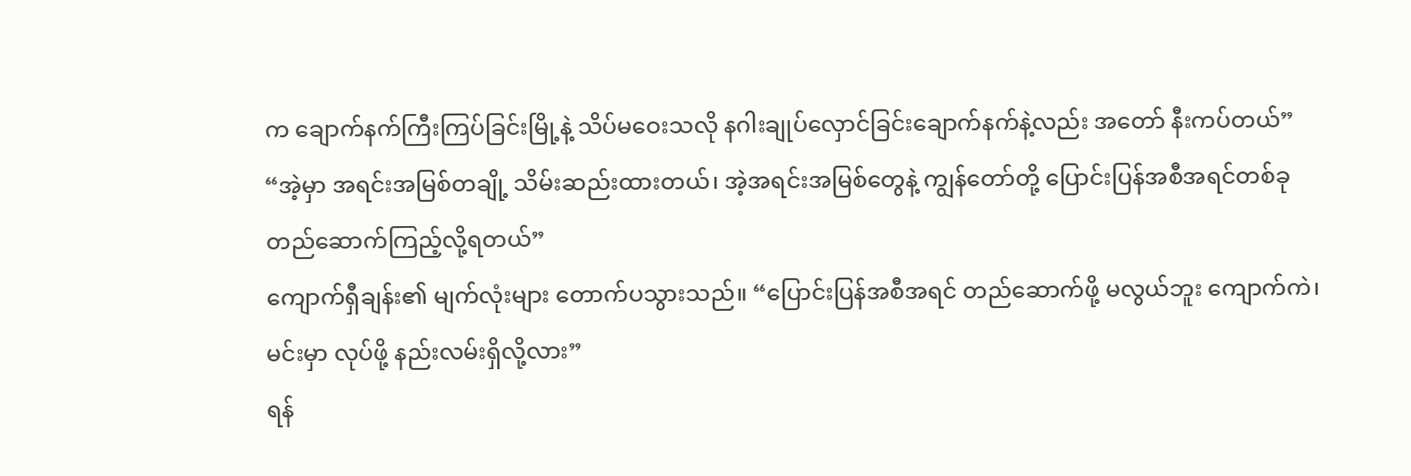က ချောက်နက်ကြီးကြပ်ခြင်းမြို့နဲ့ သိပ်မဝေးသလို နဂါးချုပ်လှောင်ခြင်းချောက်နက်နဲ့လည်း အတော် နီးကပ်တယ်”
“အဲ့မှာ အရင်းအမြစ်တချို့ သိမ်းဆည်းထားတယ်၊ အဲ့အရင်းအမြစ်တွေနဲ့ ကျွန်တော်တို့ ပြောင်းပြန်အစီအရင်တစ်ခု တည်ဆောက်ကြည့်လို့ရတယ်”
ကျောက်ရှီချန်း၏ မျက်လုံးများ တောက်ပသွားသည်။ “ပြောင်းပြန်အစီအရင် တည်ဆောက်ဖို့ မလွယ်ဘူး ကျောက်ကဲ၊ မင်းမှာ လုပ်ဖို့ နည်းလမ်းရှိလို့လား”
ရန်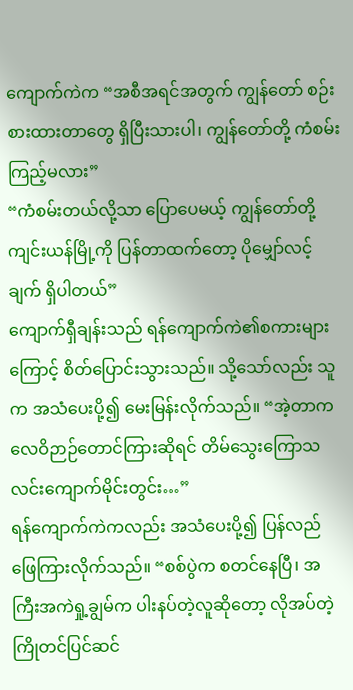ကျောက်ကဲက “အစီအရင်အတွက် ကျွန်တော် စဉ်းစားထားတာတွေ ရှိပြီးသားပါ၊ ကျွန်တော်တို့ ကံစမ်းကြည့်မလား”
“ကံစမ်းတယ်လို့သာ ပြောပေမယ့် ကျွန်တော်တို့ ကျင်းယန်မြို့ကို ပြန်တာထက်တော့ ပိုမျှော်လင့်ချက် ရှိပါတယ်”
ကျောက်ရှီချန်းသည် ရန်ကျောက်ကဲ၏စကားများကြောင့် စိတ်ပြောင်းသွားသည်။ သို့သော်လည်း သူက အသံပေးပို့၍ မေးမြန်းလိုက်သည်။ “အဲ့တာက လေဝိဉာဉ်တောင်ကြားဆိုရင် တိမ်သွေးကြောသလင်းကျောက်မိုင်းတွင်း…”
ရန်ကျောက်ကဲကလည်း အသံပေးပို့၍ ပြန်လည်ဖြေကြားလိုက်သည်။ “စစ်ပွဲက စတင်နေပြီ၊ အကြီးအကဲရှု့ချွမ်က ပါးနပ်တဲ့လူဆိုတော့ လိုအပ်တဲ့ ကြိုတင်ပြင်ဆင်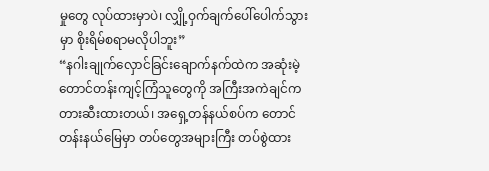မှုတွေ လုပ်ထားမှာပဲ၊ လျှို့ဝှက်ချက်ပေါ်ပေါက်သွားမှာ စိုးရိမ်စရာမလိုပါဘူး”
“နဂါးချုက်လှောင်ခြင်းချောက်နက်ထဲက အဆုံးမဲ့တောင်တန်းကျင့်ကြံသူတွေကို အကြီးအကဲချင်က တားဆီးထားတယ်၊ အရှေ့တန်နယ်စပ်က တောင်တန်းနယ်မြေမှာ တပ်တွေအများကြီး တပ်စွဲထား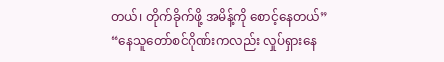တယ်၊ တိုက်ခိုက်ဖို့ အမိန့်ကို စောင့်နေတယ်”
“နေသူတော်စင်ဂိုဏ်းကလည်း လှုပ်ရှားနေ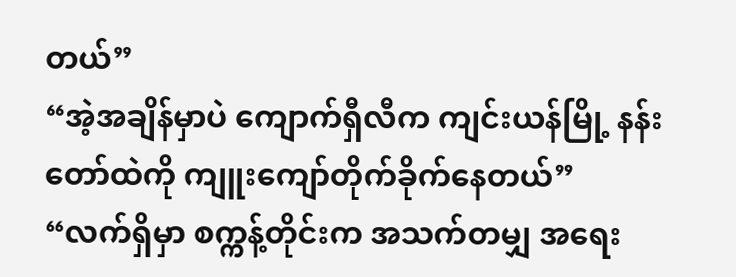တယ်”
“အဲ့အချိန်မှာပဲ ကျောက်ရှီလီက ကျင်းယန်မြို့ နန်းတော်ထဲကို ကျူးကျော်တိုက်ခိုက်နေတယ်”
“လက်ရှိမှာ စက္ကန့်တိုင်းက အသက်တမျှ အရေး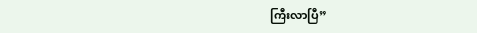ကြီးလာပြီ”